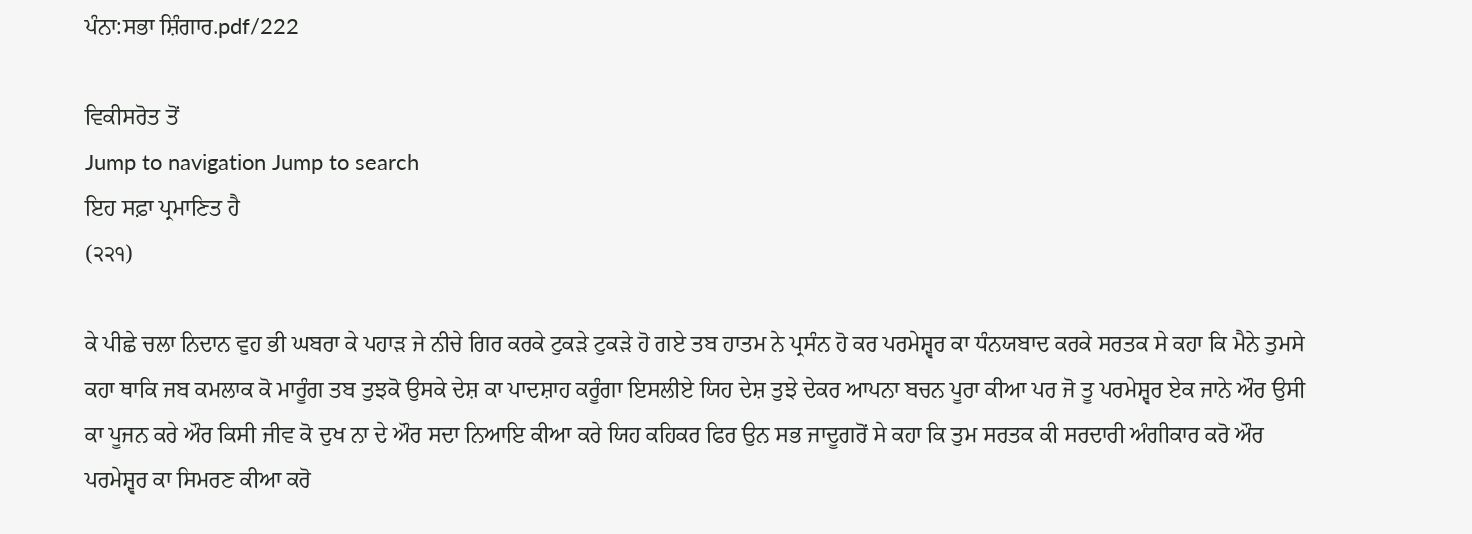ਪੰਨਾ:ਸਭਾ ਸ਼ਿੰਗਾਰ.pdf/222

ਵਿਕੀਸਰੋਤ ਤੋਂ
Jump to navigation Jump to search
ਇਹ ਸਫ਼ਾ ਪ੍ਰਮਾਣਿਤ ਹੈ
(੨੨੧)

ਕੇ ਪੀਛੇ ਚਲਾ ਨਿਦਾਨ ਵੁਹ ਭੀ ਘਬਰਾ ਕੇ ਪਹਾੜ ਜੇ ਨੀਚੇ ਗਿਰ ਕਰਕੇ ਟੁਕੜੇ ਟੁਕੜੇ ਹੋ ਗਏ ਤਬ ਹਾਤਮ ਨੇ ਪ੍ਰਸੰਨ ਹੋ ਕਰ ਪਰਮੇਸ਼੍ਵਰ ਕਾ ਧੰਨਯਬਾਦ ਕਰਕੇ ਸਰਤਕ ਸੇ ਕਹਾ ਕਿ ਮੈਨੇ ਤੁਮਸੇ ਕਹਾ ਥਾਕਿ ਜਬ ਕਮਲਾਕ ਕੋ ਮਾਰੂੰਗ ਤਬ ਤੁਝਕੋ ਉਸਕੇ ਦੇਸ਼ ਕਾ ਪਾਦਸ਼ਾਹ ਕਰੂੰਗਾ ਇਸਲੀਏ ਯਿਹ ਦੇਸ਼ ਤੁਝੇ ਦੇਕਰ ਆਪਨਾ ਬਚਨ ਪੂਰਾ ਕੀਆ ਪਰ ਜੋ ਤੂ ਪਰਮੇਸ਼੍ਵਰ ਏਕ ਜਾਨੇ ਔਰ ਉਸੀ ਕਾ ਪੂਜਨ ਕਰੇ ਔਰ ਕਿਸੀ ਜੀਵ ਕੋ ਦੁਖ ਨਾ ਦੇ ਔਰ ਸਦਾ ਨਿਆਇ ਕੀਆ ਕਰੇ ਯਿਹ ਕਹਿਕਰ ਫਿਰ ਉਨ ਸਭ ਜਾਦੂਗਰੋਂ ਸੇ ਕਹਾ ਕਿ ਤੁਮ ਸਰਤਕ ਕੀ ਸਰਦਾਰੀ ਅੰਗੀਕਾਰ ਕਰੋ ਔਰ ਪਰਮੇਸ਼੍ਵਰ ਕਾ ਸਿਮਰਣ ਕੀਆ ਕਰੋ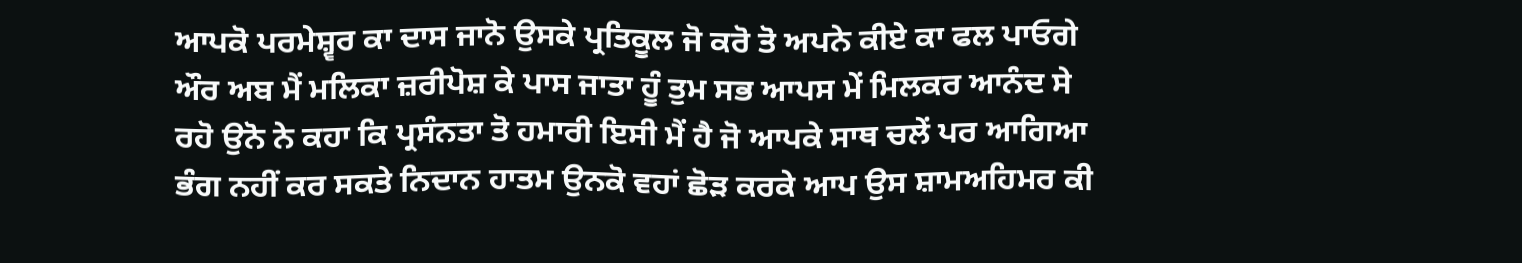ਆਪਕੋ ਪਰਮੇਸ਼੍ਵਰ ਕਾ ਦਾਸ ਜਾਨੋ ਉਸਕੇ ਪ੍ਰਤਿਕੂਲ ਜੋ ਕਰੋ ਤੋ ਅਪਨੇ ਕੀਏ ਕਾ ਫਲ ਪਾਓਗੇ ਔਰ ਅਬ ਮੈਂ ਮਲਿਕਾ ਜ਼ਰੀਪੋਸ਼ ਕੇ ਪਾਸ ਜਾਤਾ ਹੂੰ ਤੁਮ ਸਭ ਆਪਸ ਮੇਂ ਮਿਲਕਰ ਆਨੰਦ ਸੇ ਰਹੋ ਉਨੋ ਨੇ ਕਹਾ ਕਿ ਪ੍ਰਸੰਨਤਾ ਤੋ ਹਮਾਰੀ ਇਸੀ ਮੈਂ ਹੈ ਜੋ ਆਪਕੇ ਸਾਥ ਚਲੇਂ ਪਰ ਆਗਿਆ ਭੰਗ ਨਹੀਂ ਕਰ ਸਕਤੇ ਨਿਦਾਨ ਹਾਤਮ ਉਨਕੋ ਵਹਾਂ ਛੋੜ ਕਰਕੇ ਆਪ ਉਸ ਸ਼ਾਮਅਹਿਮਰ ਕੀ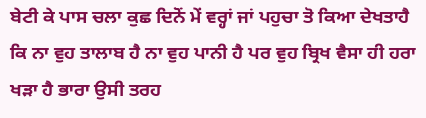ਬੇਟੀ ਕੇ ਪਾਸ ਚਲਾ ਕੁਛ ਦਿਨੋਂ ਮੇਂ ਵਰ੍ਹਾਂ ਜਾਂ ਪਹੁਚਾ ਤੋ ਕਿਆ ਦੇਖਤਾਹੈ ਕਿ ਨਾ ਵੁਹ ਤਾਲਾਬ ਹੈ ਨਾ ਵੁਹ ਪਾਨੀ ਹੈ ਪਰ ਵੁਹ ਬ੍ਰਿਖ ਵੈਸਾ ਹੀ ਹਰਾ ਖੜਾ ਹੈ ਭਾਰਾ ਉਸੀ ਤਰਹ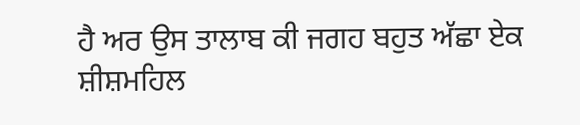ਹੈ ਅਰ ਉਸ ਤਾਲਾਬ ਕੀ ਜਗਹ ਬਹੁਤ ਅੱਛਾ ਏਕ ਸ਼ੀਸ਼ਮਹਿਲ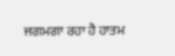ਜਗਮਗਾ ਰਹਾ ਹੈ ਹਾਤਮ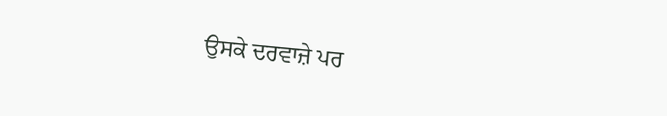ਉਸਕੇ ਦਰਵਾਜ਼ੇ ਪਰ